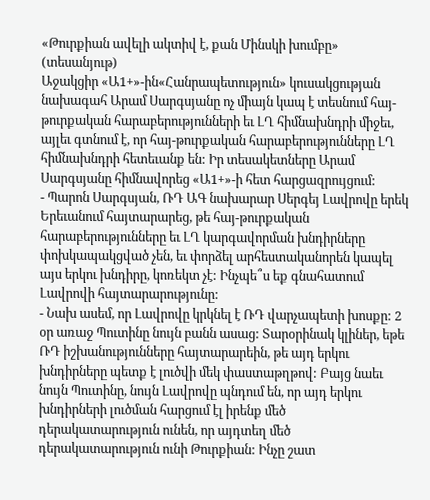«Թուրքիան ավելի ակտիվ է, քան Մինսկի խումբը» (տեսանյութ)
Աջակցիր «Ա1+»-ին«Հանրապետություն» կուսակցության նախագահ Արամ Սարգսյանը ոչ միայն կապ է տեսնում հայ-թուրքական հարաբերությունների եւ ԼՂ հիմնախնդրի միջեւ, այլեւ գտնում է, որ հայ-թուրքական հարաբերությունները ԼՂ հիմնախնդրի հետեւանք են: Իր տեսակետները Արամ Սարգսյանը հիմնավորեց «Ա1+»-ի հետ հարցազրույցում:
- Պարոն Սարգսյան, ՌԴ ԱԳ նախարար Սերգեյ Լավրովը երեկ Երեւանում հայտարարեց, թե հայ-թուրքական հարաբերությունները եւ ԼՂ կարգավորման խնդիրները փոխկապակցված չեն, եւ փորձել արհեստականորեն կապել այս երկու խնդիրը, կոռեկտ չէ: Ինչպե՞ս եք գնահատում Լավրովի հայտարարությունը:
- Նախ ասեմ, որ Լավրովը կրկնել է ՌԴ վարչապետի խոսքը: 2 օր առաջ Պուտինը նույն բանն ասաց: Տարօրինակ կլիներ, եթե ՌԴ իշխանությունները հայտարարեին, թե այդ երկու խնդիրները պետք է լուծվի մեկ փաստաթղթով: Բայց նաեւ նույն Պուտինը, նույն Լավրովը պնդում են, որ այդ երկու խնդիրների լուծման հարցում էլ իրենք մեծ դերակատարություն ունեն, որ այդտեղ մեծ դերակատարություն ունի Թուրքիան: Ինչը շատ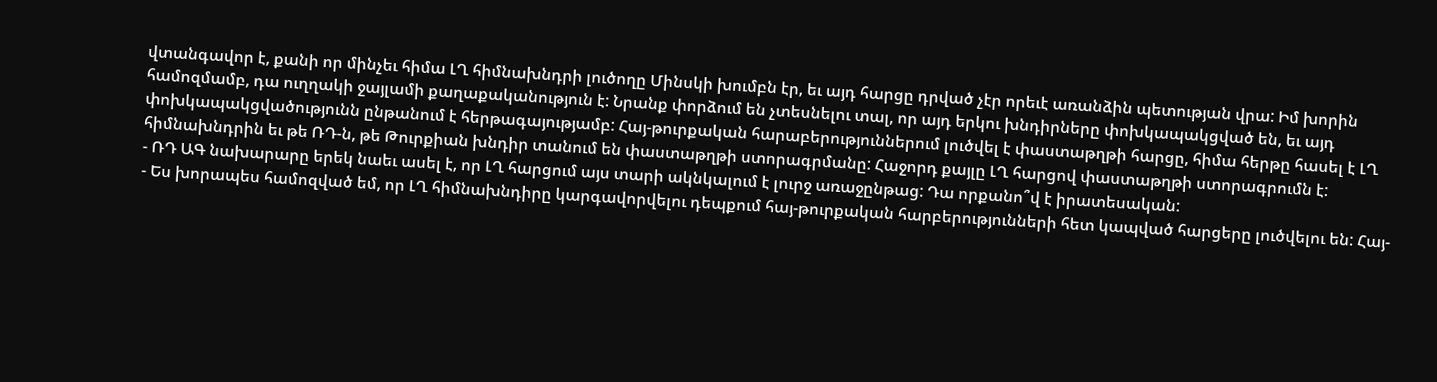վտանգավոր է, քանի որ մինչեւ հիմա ԼՂ հիմնախնդրի լուծողը Մինսկի խումբն էր, եւ այդ հարցը դրված չէր որեւէ առանձին պետության վրա: Իմ խորին համոզմամբ, դա ուղղակի ջայլամի քաղաքականություն է: Նրանք փորձում են չտեսնելու տալ, որ այդ երկու խնդիրները փոխկապակցված են, եւ այդ փոխկապակցվածությունն ընթանում է հերթագայությամբ: Հայ-թուրքական հարաբերություններում լուծվել է փաստաթղթի հարցը, հիմա հերթը հասել է ԼՂ հիմնախնդրին եւ թե ՌԴ-ն, թե Թուրքիան խնդիր տանում են փաստաթղթի ստորագրմանը: Հաջորդ քայլը ԼՂ հարցով փաստաթղթի ստորագրումն է:
- ՌԴ ԱԳ նախարարը երեկ նաեւ ասել է, որ ԼՂ հարցում այս տարի ակնկալում է լուրջ առաջընթաց: Դա որքանո՞վ է իրատեսական:
- Ես խորապես համոզված եմ, որ ԼՂ հիմնախնդիրը կարգավորվելու դեպքում հայ-թուրքական հարբերությունների հետ կապված հարցերը լուծվելու են: Հայ-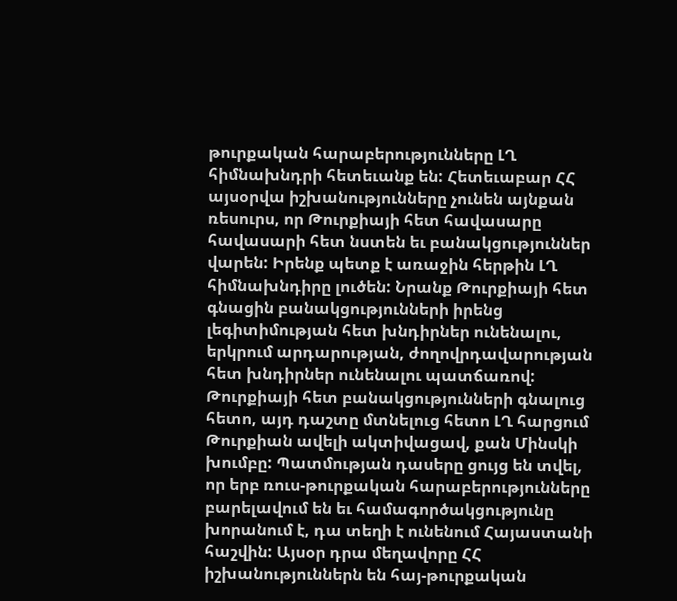թուրքական հարաբերությունները ԼՂ հիմնախնդրի հետեւանք են: Հետեւաբար ՀՀ այսօրվա իշխանությունները չունեն այնքան ռեսուրս, որ Թուրքիայի հետ հավասարը հավասարի հետ նստեն եւ բանակցություններ վարեն: Իրենք պետք է առաջին հերթին ԼՂ հիմնախնդիրը լուծեն: Նրանք Թուրքիայի հետ գնացին բանակցությունների իրենց լեգիտիմության հետ խնդիրներ ունենալու, երկրում արդարության, ժողովրդավարության հետ խնդիրներ ունենալու պատճառով: Թուրքիայի հետ բանակցությունների գնալուց հետո, այդ դաշտը մտնելուց հետո ԼՂ հարցում Թուրքիան ավելի ակտիվացավ, քան Մինսկի խումբը: Պատմության դասերը ցույց են տվել, որ երբ ռուս-թուրքական հարաբերությունները բարելավում են եւ համագործակցությունը խորանում է, դա տեղի է ունենում Հայաստանի հաշվին: Այսօր դրա մեղավորը ՀՀ իշխանություններն են հայ-թուրքական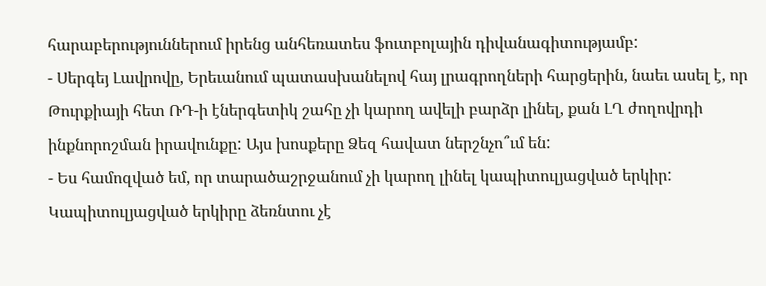հարաբերություններում իրենց անհեռատես ֆուտբոլային դիվանագիտությամբ:
- Սերգեյ Լավրովը, Երեւանում պատասխանելով հայ լրագրողների հարցերին, նաեւ ասել է, որ Թուրքիայի հետ ՌԴ-ի էներգետիկ շահը չի կարող ավելի բարձր լինել, քան ԼՂ ժողովրդի ինքնորոշման իրավունքը: Այս խոսքերը Ձեզ հավատ ներշնչո՞ւմ են:
- Ես համոզված եմ, որ տարածաշրջանում չի կարող լինել կապիտուլյացված երկիր: Կապիտուլյացված երկիրը ձեռնտու չէ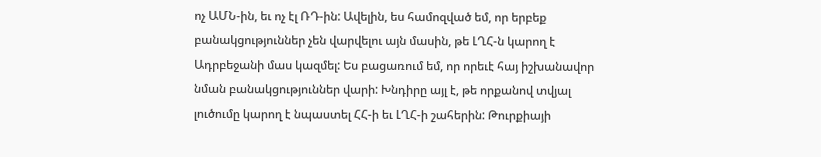ոչ ԱՄՆ-ին, եւ ոչ էլ ՌԴ-ին: Ավելին, ես համոզված եմ, որ երբեք բանակցություններ չեն վարվելու այն մասին, թե ԼՂՀ-ն կարող է Ադրբեջանի մաս կազմել: Ես բացառում եմ, որ որեւէ հայ իշխանավոր նման բանակցություններ վարի: Խնդիրը այլ է, թե որքանով տվյալ լուծումը կարող է նպաստել ՀՀ-ի եւ ԼՂՀ-ի շահերին: Թուրքիայի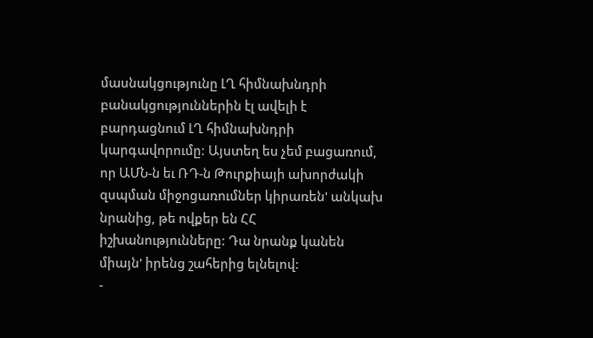մասնակցությունը ԼՂ հիմնախնդրի բանակցություններին էլ ավելի է բարդացնում ԼՂ հիմնախնդրի կարգավորումը: Այստեղ ես չեմ բացառում, որ ԱՄՆ-ն եւ ՌԴ-ն Թուրքիայի ախորժակի զսպման միջոցառումներ կիրառեն' անկախ նրանից, թե ովքեր են ՀՀ իշխանությունները: Դա նրանք կանեն միայն' իրենց շահերից ելնելով:
-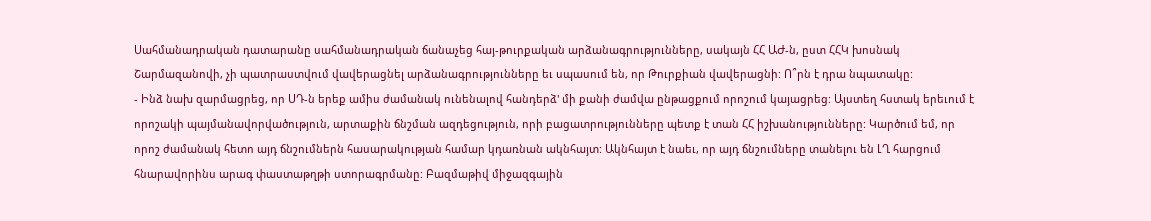Սահմանադրական դատարանը սահմանադրական ճանաչեց հայ-թուրքական արձանագրությունները, սակայն ՀՀ ԱԺ-ն, ըստ ՀՀԿ խոսնակ Շարմազանովի, չի պատրաստվում վավերացնել արձանագրությունները եւ սպասում են, որ Թուրքիան վավերացնի: Ո՞րն է դրա նպատակը:
- Ինձ նախ զարմացրեց, որ ՍԴ-ն երեք ամիս ժամանակ ունենալով հանդերձ' մի քանի ժամվա ընթացքում որոշում կայացրեց: Այստեղ հստակ երեւում է որոշակի պայմանավորվածություն, արտաքին ճնշման ազդեցություն, որի բացատրությունները պետք է տան ՀՀ իշխանությունները: Կարծում եմ, որ որոշ ժամանակ հետո այդ ճնշումներն հասարակության համար կդառնան ակնհայտ: Ակնհայտ է նաեւ, որ այդ ճնշումները տանելու են ԼՂ հարցում հնարավորինս արագ փաստաթղթի ստորագրմանը: Բազմաթիվ միջազգային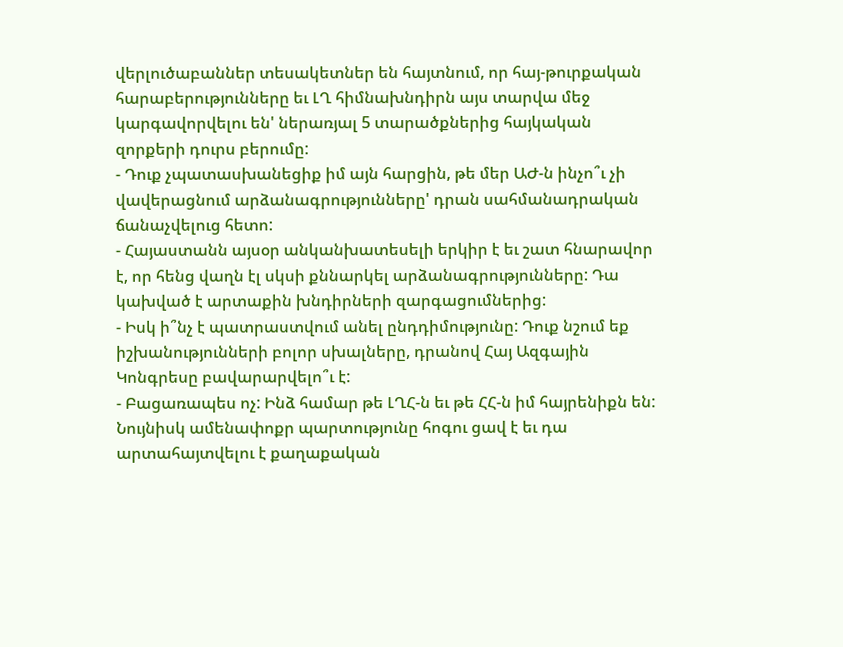վերլուծաբաններ տեսակետներ են հայտնում, որ հայ-թուրքական հարաբերությունները եւ ԼՂ հիմնախնդիրն այս տարվա մեջ կարգավորվելու են' ներառյալ 5 տարածքներից հայկական զորքերի դուրս բերումը:
- Դուք չպատասխանեցիք իմ այն հարցին, թե մեր ԱԺ-ն ինչո՞ւ չի վավերացնում արձանագրությունները' դրան սահմանադրական ճանաչվելուց հետո:
- Հայաստանն այսօր անկանխատեսելի երկիր է եւ շատ հնարավոր է, որ հենց վաղն էլ սկսի քննարկել արձանագրությունները: Դա կախված է արտաքին խնդիրների զարգացումներից:
- Իսկ ի՞նչ է պատրաստվում անել ընդդիմությունը: Դուք նշում եք իշխանությունների բոլոր սխալները, դրանով Հայ Ազգային Կոնգրեսը բավարարվելո՞ւ է:
- Բացառապես ոչ: Ինձ համար թե ԼՂՀ-ն եւ թե ՀՀ-ն իմ հայրենիքն են: Նույնիսկ ամենափոքր պարտությունը հոգու ցավ է եւ դա արտահայտվելու է քաղաքական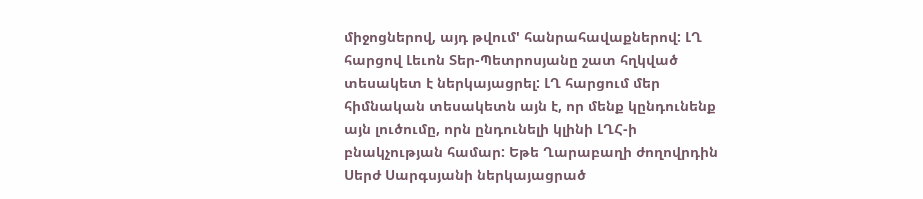միջոցներով, այդ թվում' հանրահավաքներով: ԼՂ հարցով Լեւոն Տեր-Պետրոսյանը շատ հղկված տեսակետ է ներկայացրել: ԼՂ հարցում մեր հիմնական տեսակետն այն է, որ մենք կընդունենք այն լուծումը, որն ընդունելի կլինի ԼՂՀ-ի բնակչության համար: Եթե Ղարաբաղի ժողովրդին Սերժ Սարգսյանի ներկայացրած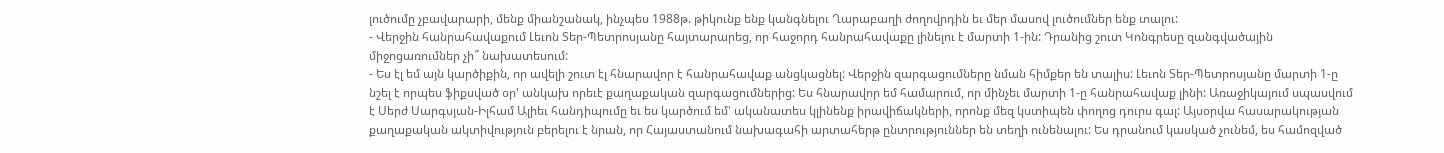լուծումը չբավարարի, մենք միանշանակ, ինչպես 1988թ. թիկունք ենք կանգնելու Ղարաբաղի ժողովրդին եւ մեր մասով լուծումներ ենք տալու:
- Վերջին հանրահավաքում Լեւոն Տեր-Պետրոսյանը հայտարարեց, որ հաջորդ հանրահավաքը լինելու է մարտի 1-ին: Դրանից շուտ Կոնգրեսը զանգվածային միջոցառումներ չի՞ նախատեսում:
- Ես էլ եմ այն կարծիքին, որ ավելի շուտ էլ հնարավոր է հանրահավաք անցկացնել: Վերջին զարգացումները նման հիմքեր են տալիս: Լեւոն Տեր-Պետրոսյանը մարտի 1-ը նշել է որպես ֆիքսված օր' անկախ որեւէ քաղաքական զարգացումներից: Ես հնարավոր եմ համարում, որ մինչեւ մարտի 1-ը հանրահավաք լինի: Առաջիկայում սպասվում է Սերժ Սարգսյան-Իլհամ Ալիեւ հանդիպումը եւ ես կարծում եմ' ականատես կլինենք իրավիճակների, որոնք մեզ կստիպեն փողոց դուրս գալ: Այսօրվա հասարակության քաղաքական ակտիվություն բերելու է նրան, որ Հայաստանում նախագահի արտահերթ ընտրություններ են տեղի ունենալու: Ես դրանում կասկած չունեմ, ես համոզված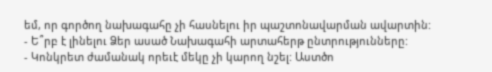եմ, որ գործող նախագահը չի հասնելու իր պաշտոնավարման ավարտին:
- Ե՞րբ է լինելու Ձեր ասած Նախագահի արտահերթ ընտրությունները:
- Կոնկրետ ժամանակ որեւէ մեկը չի կարող նշել: Աստծո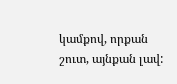կամքով, որքան շուտ, այնքան լավ: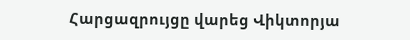Հարցազրույցը վարեց Վիկտորյա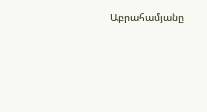Աբրահամյանը